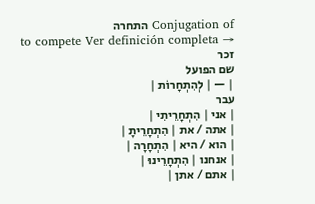Conjugation of התחרה
to compete Ver definición completa →
זכר
שם הפועל
| — | לְהִתְחָרוֹת |
עבר
| אני | הִתְחָרֵיתִי |
| אתה / את | הִתְחָרֵיתָ |
| הוא / היא | הִתְחָרָה |
| אנחנו | הִתְחָרֵינוּ |
| אתם / אתן |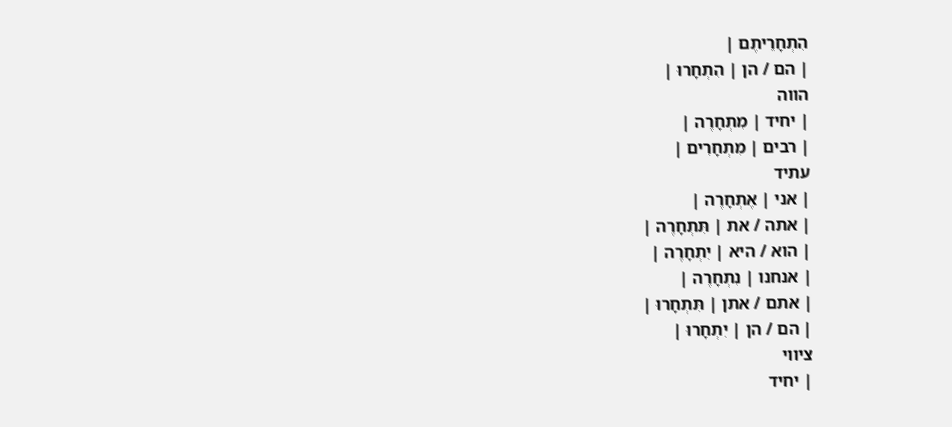הִתְחָרֵיתֶם |
| הם / הן | הִתְחָרוּ |
הווה
| יחיד | מִתְחָרֶה |
| רבים | מִתְחָרִים |
עתיד
| אני | אֶתְחָרֶה |
| אתה / את | תִּתְחָרֶה |
| הוא / היא | יִתְחָרֶה |
| אנחנו | נִתְחָרֶה |
| אתם / אתן | תִּתְחָרוּ |
| הם / הן | יִתְחָרוּ |
ציווי
| יחיד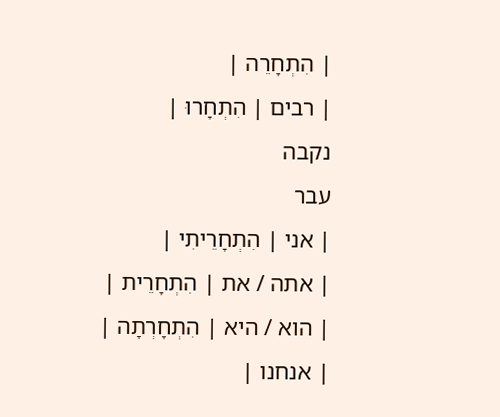| הִתְחָרֵה |
| רבים | הִתְחָרוּ |
נקבה
עבר
| אני | הִתְחָרֵיתִי |
| אתה / את | הִתְחָרֵית |
| הוא / היא | הִתְחָרְתָה |
| אנחנו |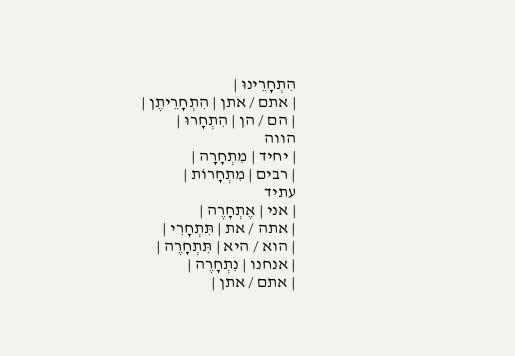הִתְחָרֵינוּ |
| אתם / אתן | הִתְחָרֵיתֶן |
| הם / הן | הִתְחָרוּ |
הווה
| יחיד | מִתְחָרָה |
| רבים | מִתְחָרוֹת |
עתיד
| אני | אֶתְחָרֶה |
| אתה / את | תִּתְחָרִי |
| הוא / היא | תִּתְחָרֶה |
| אנחנו | נִתְחָרֶה |
| אתם / אתן |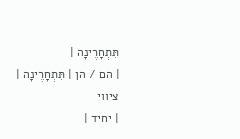תִּתְחָרֶינָה |
| הם / הן | תִּתְחָרֶינָה |
ציווי
| יחיד |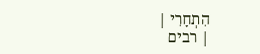הִתְחָרִי |
| רבים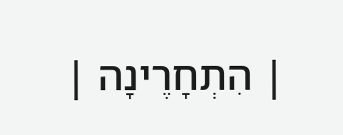| הִתְחָרֶינָה |